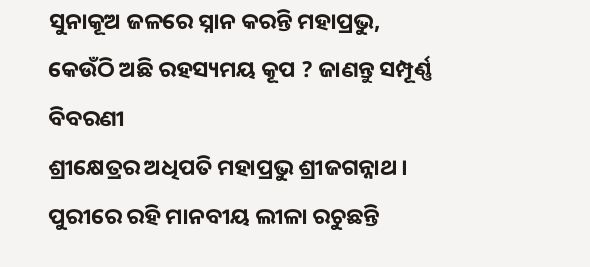ସୁନାକୂଅ ଜଳରେ ସ୍ନାନ କରନ୍ତି ମହାପ୍ରଭୁ, କେଉଁଠି ଅଛି ରହସ୍ୟମୟ କୂପ ? ଜାଣନ୍ତୁ ସମ୍ପୂର୍ଣ୍ଣ ବିବରଣୀ
ଶ୍ରୀକ୍ଷେତ୍ରର ଅଧିପତି ମହାପ୍ରଭୁ ଶ୍ରୀଜଗନ୍ନାଥ । ପୁରୀରେ ରହି ମାନବୀୟ ଲୀଳା ରଚୁଛନ୍ତି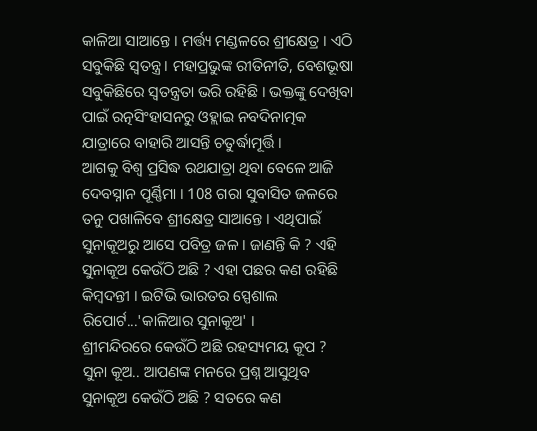କାଳିଆ ସାଆନ୍ତେ । ମର୍ତ୍ତ୍ୟ ମଣ୍ଡଳରେ ଶ୍ରୀକ୍ଷେତ୍ର । ଏଠି ସବୁକିଛି ସ୍ବତନ୍ତ୍ର । ମହାପ୍ରଭୁଙ୍କ ରୀତିନୀତି, ବେଶଭୂଷା ସବୁକିଛିରେ ସ୍ବତନ୍ତ୍ରତା ଭରି ରହିଛି । ଭକ୍ତଙ୍କୁ ଦେଖିବା ପାଇଁ ରତ୍ନସିଂହାସନରୁ ଓହ୍ଲାଇ ନବଦିନାତ୍ମକ ଯାତ୍ରାରେ ବାହାରି ଆସନ୍ତି ଚତୁର୍ଦ୍ଧାମୂର୍ତ୍ତି ।
ଆଗକୁ ବିଶ୍ବ ପ୍ରସିଦ୍ଧ ରଥଯାତ୍ରା ଥିବା ବେଳେ ଆଜି ଦେବସ୍ନାନ ପୂର୍ଣ୍ଣିମା । 108 ଗରା ସୁବାସିତ ଜଳରେ ତନୁ ପଖାଳିବେ ଶ୍ରୀକ୍ଷେତ୍ର ସାଆନ୍ତେ । ଏଥିପାଇଁ ସୁନାକୂଅରୁ ଆସେ ପବିତ୍ର ଜଳ । ଜାଣନ୍ତି କି ? ଏହି ସୁନାକୂଅ କେଉଁଠି ଅଛି ? ଏହା ପଛର କଣ ରହିଛି କିମ୍ବଦନ୍ତୀ । ଇଟିଭି ଭାରତର ସ୍ପେଶାଲ ରିପୋର୍ଟ...'କାଳିଆର ସୁନାକୂଅ' ।
ଶ୍ରୀମନ୍ଦିରରେ କେଉଁଠି ଅଛି ରହସ୍ୟମୟ କୂପ ?
ସୁନା କୂଅ.. ଆପଣଙ୍କ ମନରେ ପ୍ରଶ୍ନ ଆସୁଥିବ ସୁନାକୂଅ କେଉଁଠି ଅଛି ? ସତରେ କଣ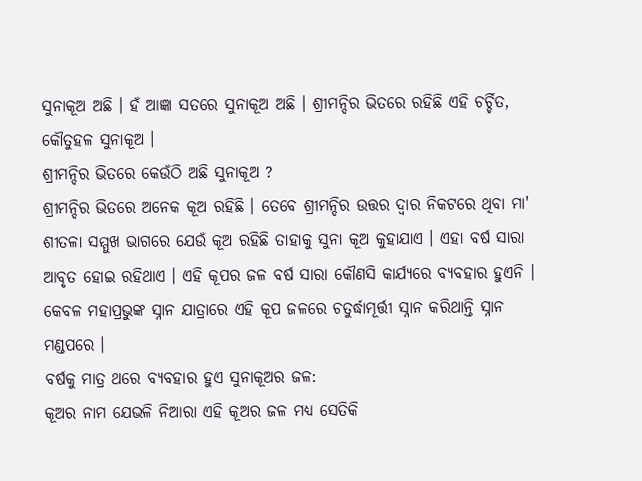ସୁନାକୂଅ ଅଛି । ହଁ ଆଜ୍ଞା ସତରେ ସୁନାକୂଅ ଅଛି । ଶ୍ରୀମନ୍ଦିର ଭିତରେ ରହିଛି ଏହି ଚର୍ଚ୍ଚିତ, କୌତୁହଳ ସୁନାକୂଅ ।
ଶ୍ରୀମନ୍ଦିର ଭିତରେ କେଉଁଠି ଅଛି ସୁନାକୂଅ ?
ଶ୍ରୀମନ୍ଦିର ଭିତରେ ଅନେକ କୂଅ ରହିଛି । ତେବେ ଶ୍ରୀମନ୍ଦିର ଉତ୍ତର ଦ୍ଵାର ନିକଟରେ ଥିବା ମା' ଶୀତଳା ସମ୍ମୁଖ ଭାଗରେ ଯେଉଁ କୂଅ ରହିଛି ତାହାକୁ ସୁନା କୂଅ କୁହାଯାଏ । ଏହା ବର୍ଷ ସାରା ଆବୃତ ହୋଇ ରହିଥାଏ । ଏହି କୂପର ଜଳ ବର୍ଷ ସାରା କୌଣସି କାର୍ଯ୍ଯରେ ବ୍ୟବହାର ହୁଏନି । କେବଳ ମହାପ୍ରଭୁଙ୍କ ସ୍ନାନ ଯାତ୍ରାରେ ଏହି କୂପ ଜଳରେ ଚତୁର୍ଦ୍ଧାମୂର୍ତ୍ତୀ ସ୍ନାନ କରିଥାନ୍ତି ସ୍ନାନ ମଣ୍ଡପରେ ।
ବର୍ଷକୁ ମାତ୍ର ଥରେ ବ୍ୟବହାର ହୁଏ ସୁନାକୂଅର ଜଳ:
କୂଅର ନାମ ଯେଭଳି ନିଆରା ଏହି କୂଅର ଜଳ ମଧ୍ୟ ସେତିକି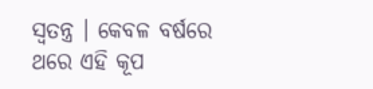ସ୍ବତନ୍ତ୍ର । କେବଳ ବର୍ଷରେ ଥରେ ଏହି କୂପ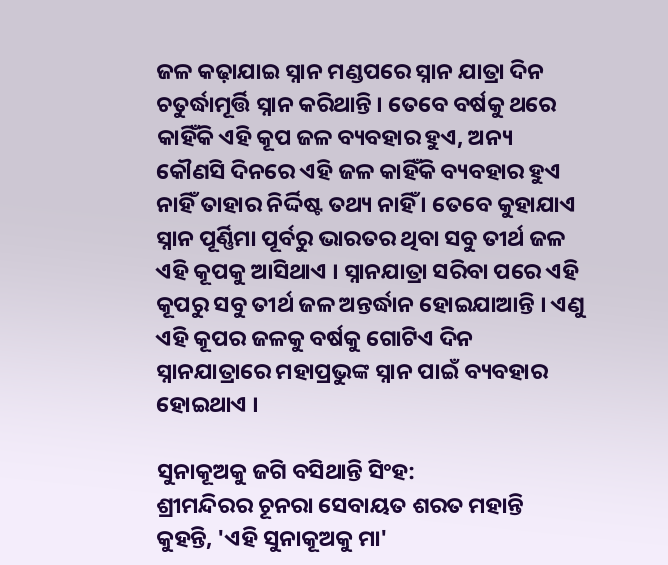ଜଳ କଢ଼ାଯାଇ ସ୍ନାନ ମଣ୍ଡପରେ ସ୍ନାନ ଯାତ୍ରା ଦିନ ଚତୁର୍ଦ୍ଧାମୂର୍ତ୍ତି ସ୍ନାନ କରିଥାନ୍ତି । ତେବେ ବର୍ଷକୁ ଥରେ କାହିଁକି ଏହି କୂପ ଜଳ ବ୍ୟବହାର ହୁଏ, ଅନ୍ୟ କୌଣସି ଦିନରେ ଏହି ଜଳ କାହିଁକି ବ୍ୟବହାର ହୁଏ ନାହିଁ ତାହାର ନିର୍ଦ୍ଦିଷ୍ଟ ତଥ୍ୟ ନାହିଁ । ତେବେ କୁହାଯାଏ ସ୍ନାନ ପୂର୍ଣ୍ଣିମା ପୂର୍ବରୁ ଭାରତର ଥିବା ସବୁ ତୀର୍ଥ ଜଳ ଏହି କୂପକୁ ଆସିଥାଏ । ସ୍ନାନଯାତ୍ରା ସରିବା ପରେ ଏହି କୂପରୁ ସବୁ ତୀର୍ଥ ଜଳ ଅନ୍ତର୍ଦ୍ଧାନ ହୋଇଯାଆନ୍ତି । ଏଣୁ ଏହି କୂପର ଜଳକୁ ବର୍ଷକୁ ଗୋଟିଏ ଦିନ ସ୍ନାନଯାତ୍ରାରେ ମହାପ୍ରଭୁଙ୍କ ସ୍ନାନ ପାଇଁ ବ୍ୟବହାର ହୋଇଥାଏ ।

ସୁନାକୂଅକୁ ଜଗି ବସିଥାନ୍ତି ସିଂହ:
ଶ୍ରୀମନ୍ଦିରର ଚୂନରା ସେବାୟତ ଶରତ ମହାନ୍ତି କୁହନ୍ତି, 'ଏହି ସୁନାକୂଅକୁ ମା'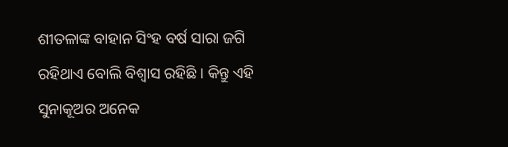ଶୀତଳାଙ୍କ ବାହାନ ସିଂହ ବର୍ଷ ସାରା ଜଗି ରହିଥାଏ ବୋଲି ବିଶ୍ୱାସ ରହିଛି । କିନ୍ତୁ ଏହି ସୁନାକୂଅର ଅନେକ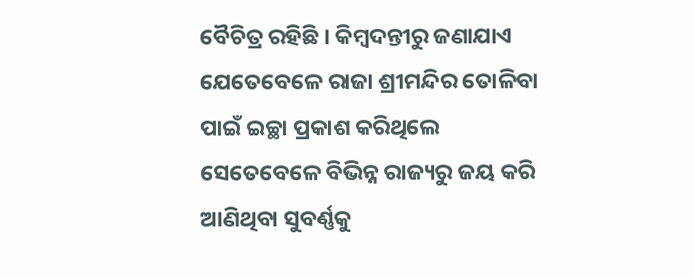ବୈଚିତ୍ର ରହିଛି । କିମ୍ବଦନ୍ତୀରୁ ଜଣାଯାଏ ଯେତେବେଳେ ରାଜା ଶ୍ରୀମନ୍ଦିର ତୋଳିବା ପାଇଁ ଇଚ୍ଛା ପ୍ରକାଶ କରିଥିଲେ ସେତେବେଳେ ବିଭିନ୍ନ ରାଜ୍ୟରୁ ଜୟ କରି ଆଣିଥିବା ସୁବର୍ଣ୍ଣକୁ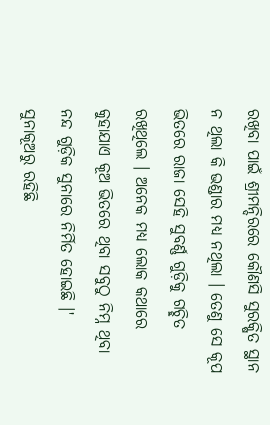ରଖିବା ପାଇଁ ଶ୍ରୀମନ୍ଦିରରେ କୌଣସି ସୁରକ୍ଷିତ ସ୍ଥାନ ନ ଥିଲା କି ଭଣ୍ଡାର ମଧ୍ୟ ନଥିଲା । ତେଣୁ ସେ କୂପ ଭିତରେ ରାଜା ସେହି ସୁବର୍ଣ୍ଣ ଗୁଡ଼ିକୁ ଗଚ୍ଛିତ ରଖିଥିଲେ । ଅନେକ ମଧ୍ୟ ଲୋକ କଥାରେ କୁହାଯାଏ କୂଅ ଭିତରେ ଥିବା ସବୁଠୁ ନିମ୍ନ ଥିବା ନନ୍ଦ ଗୁଡ଼ିକ ସୁନାରେ ନିର୍ମିତ ହୋଇଛି ।'
ସୁନାକୂଅରୁ ରହିଛି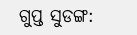ଗୁପ୍ତ ସୁଡଙ୍ଗ: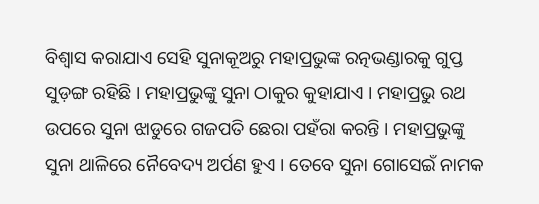ବିଶ୍ୱାସ କରାଯାଏ ସେହି ସୁନାକୂଅରୁ ମହାପ୍ରଭୁଙ୍କ ରତ୍ନଭଣ୍ଡାରକୁ ଗୁପ୍ତ ସୁଡ଼ଙ୍ଗ ରହିଛି । ମହାପ୍ରଭୁଙ୍କୁ ସୁନା ଠାକୁର କୁହାଯାଏ । ମହାପ୍ରଭୁ ରଥ ଉପରେ ସୁନା ଝାଡୁରେ ଗଜପତି ଛେରା ପହଁରା କରନ୍ତି । ମହାପ୍ରଭୁଙ୍କୁ ସୁନା ଥାଳିରେ ନୈବେଦ୍ୟ ଅର୍ପଣ ହୁଏ । ତେବେ ସୁନା ଗୋସେଇଁ ନାମକ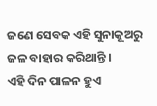ଜଣେ ସେବକ ଏହି ସୁନାକୂଅରୁ ଜଳ ବାହାର କରିଥାନ୍ତି ।
ଏହି ଦିନ ପାଳନ ହୁଏ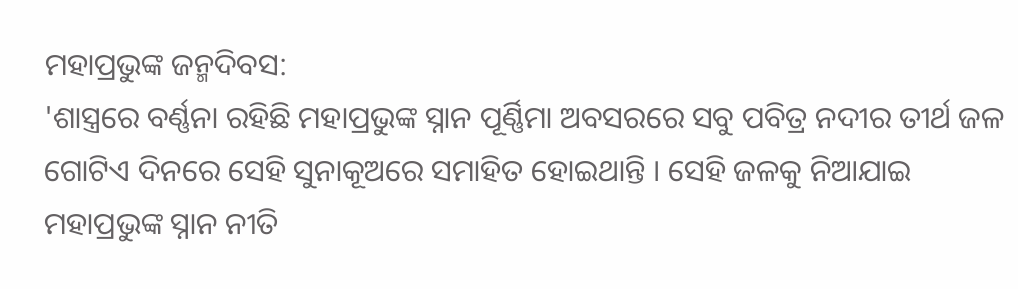ମହାପ୍ରଭୁଙ୍କ ଜନ୍ମଦିବସ:
'ଶାସ୍ତ୍ରରେ ବର୍ଣ୍ଣନା ରହିଛି ମହାପ୍ରଭୁଙ୍କ ସ୍ନାନ ପୂର୍ଣ୍ଣିମା ଅବସରରେ ସବୁ ପବିତ୍ର ନଦୀର ତୀର୍ଥ ଜଳ ଗୋଟିଏ ଦିନରେ ସେହି ସୁନାକୂଅରେ ସମାହିତ ହୋଇଥାନ୍ତି । ସେହି ଜଳକୁ ନିଆଯାଇ ମହାପ୍ରଭୁଙ୍କ ସ୍ନାନ ନୀତି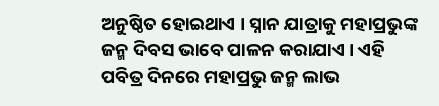ଅନୁଷ୍ଠିତ ହୋଇଥାଏ । ସ୍ନାନ ଯାତ୍ରାକୁ ମହାପ୍ରଭୁଙ୍କ ଜନ୍ମ ଦିବସ ଭାବେ ପାଳନ କରାଯାଏ । ଏହି ପବିତ୍ର ଦିନରେ ମହାପ୍ରଭୁ ଜନ୍ମ ଲାଭ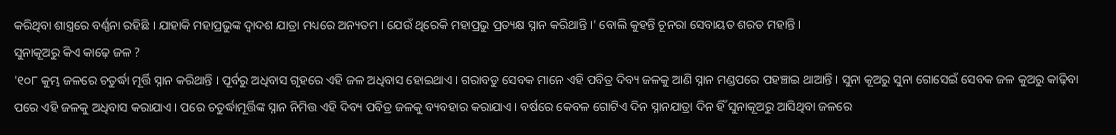କରିଥିବା ଶାସ୍ତ୍ରରେ ବର୍ଣ୍ଣନା ରହିଛି । ଯାହାକି ମହାପ୍ରଭୁଙ୍କ ଦ୍ଵାଦଶ ଯାତ୍ରା ମଧ୍ୟରେ ଅନ୍ୟତମ । ଯେଉଁ ଥିରେକି ମହାପ୍ରଭୁ ପ୍ରତ୍ୟକ୍ଷ ସ୍ନାନ କରିଥାନ୍ତି ।' ବୋଲି କୁହନ୍ତି ଚୂନରା ସେବାୟତ ଶରତ ମହାନ୍ତି ।
ସୁନାକୂଅରୁ କିଏ କାଢ଼େ ଜଳ ?
'୧୦୮ କୁମ୍ଭ ଜଳରେ ଚତୁର୍ଦ୍ଧା ମୂର୍ତ୍ତି ସ୍ନାନ କରିଥାନ୍ତି । ପୂର୍ବରୁ ଅଧିବାସ ଗୃହରେ ଏହି ଜଳ ଅଧିବାସ ହୋଇଥାଏ । ଗରାବଡୁ ସେବକ ମାନେ ଏହି ପବିତ୍ର ଦିବ୍ୟ ଜଳକୁ ଆଣି ସ୍ନାନ ମଣ୍ଡପରେ ପହଞ୍ଚାଇ ଥାଆନ୍ତି । ସୁନା କୂଅରୁ ସୁନା ଗୋସେଇଁ ସେବକ ଜଳ କୁଅରୁ କାଢ଼ିବା ପରେ ଏହି ଜଳକୁ ଅଧିବାସ କରାଯାଏ । ପରେ ଚତୁର୍ଦ୍ଧାମୂର୍ତ୍ତିଙ୍କ ସ୍ନାନ ନିମିତ୍ତ ଏହି ଦିବ୍ୟ ପବିତ୍ର ଜଳକୁ ବ୍ୟବହାର କରାଯାଏ । ବର୍ଷରେ କେବଳ ଗୋଟିଏ ଦିନ ସ୍ନାନଯାତ୍ରା ଦିନ ହିଁ ସୁନାକୂଅରୁ ଆସିଥିବା ଜଳରେ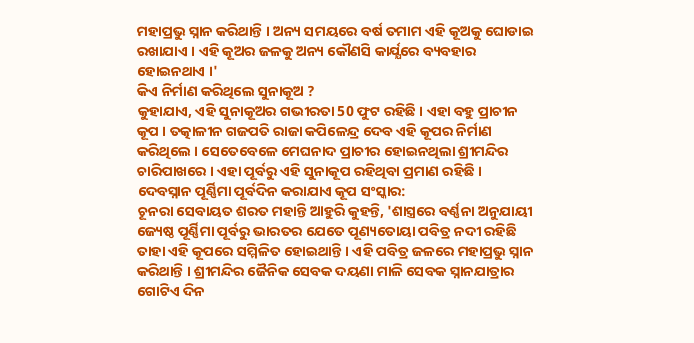ମହାପ୍ରଭୁ ସ୍ନାନ କରିଥାନ୍ତି । ଅନ୍ୟ ସମୟରେ ବର୍ଷ ତମାମ ଏହି କୂଅକୁ ଘୋଡାଇ ରଖାଯାଏ । ଏହି କୂଅର ଜଳକୁ ଅନ୍ୟ କୌଣସି କାର୍ଯ୍ଯରେ ବ୍ୟବହାର ହୋଇନଥାଏ ।'
କିଏ ନିର୍ମାଣ କରିଥିଲେ ସୁନାକୂଅ ?
କୁହାଯାଏ, ଏହି ସୁନାକୂଅର ଗଭୀରତା 50 ଫୁଟ ରହିଛି । ଏହା ବହୁ ପ୍ରାଚୀନ କୂପ । ତତ୍କାଳୀନ ଗଜପତି ରାଜା କପିଳେନ୍ଦ୍ର ଦେବ ଏହି କୂପର ନିର୍ମାଣ କରିଥିଲେ । ସେତେବେଳେ ମେଘନାଦ ପ୍ରାଚୀର ହୋଇନଥିଲା ଶ୍ରୀମନ୍ଦିର ଚାରିପାଖରେ । ଏହା ପୂର୍ବରୁ ଏହି ସୁନାକୂପ ରହିଥିବା ପ୍ରମାଣ ରହିଛି ।
ଦେବସ୍ନାନ ପୂର୍ଣ୍ଣିମା ପୂର୍ବଦିନ କରାଯାଏ କୂପ ସଂସ୍କାର:
ଚୂନରା ସେବାୟତ ଶରତ ମହାନ୍ତି ଆହୁରି କୁହନ୍ତି, 'ଶାସ୍ତ୍ରରେ ବର୍ଣ୍ଣନା ଅନୁଯାୟୀ ଜ୍ୟେଷ୍ଠ ପୂର୍ଣ୍ଣିମା ପୂର୍ବରୁ ଭାରତର ଯେତେ ପୂଣ୍ୟତୋୟା ପବିତ୍ର ନଦୀ ରହିଛି ତାହା ଏହି କୂପରେ ସମ୍ମିଳିତ ହୋଇଥାନ୍ତି । ଏହି ପବିତ୍ର ଜଳରେ ମହାପ୍ରଭୁ ସ୍ନାନ କରିଥାନ୍ତି । ଶ୍ରୀମନ୍ଦିର ଜୈନିକ ସେବକ ଦୟଣା ମାଳି ସେବକ ସ୍ନାନଯାତ୍ରାର ଗୋଟିଏ ଦିନ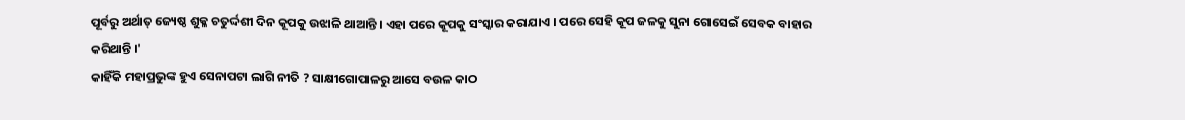ପୂର୍ବରୁ ଅର୍ଥାତ୍ ଜ୍ୟେଷ୍ଠ ଶୁକ୍ଳ ଚତୁର୍ଦ୍ଦଶୀ ଦିନ କୂପକୁ ଉଝାଳି ଥାଆନ୍ତି । ଏହା ପରେ କୂପକୁ ସଂସ୍କାର କରାଯାଏ । ପରେ ସେହି କୂପ ଜଳକୁ ସୁନା ଗୋସେଇଁ ସେବକ ବାହାର କରିଥାନ୍ତି ।'
କାହିଁକି ମହାପ୍ରଭୁଙ୍କ ହୁଏ ସେନାପଟା ଲାଗି ନୀତି ? ସାକ୍ଷୀଗୋପାଳରୁ ଆସେ ବଉଳ କାଠ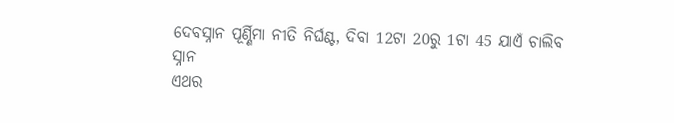ଦେବସ୍ନାନ ପୂର୍ଣ୍ଣିମା ନୀତି ନିର୍ଘଣ୍ଟ, ଦିବା 12ଟା 20ରୁ 1ଟା 45 ଯାଏଁ ଚାଲିବ ସ୍ନାନ
ଏଥର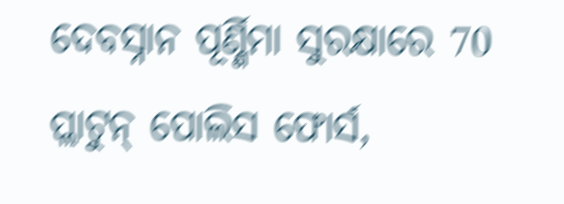ଦେବସ୍ନାନ ପୂର୍ଣ୍ଣିମା ସୁରକ୍ଷାରେ 70 ପ୍ଲାଟୁନ୍ ପୋଲିସ ଫୋର୍ସ,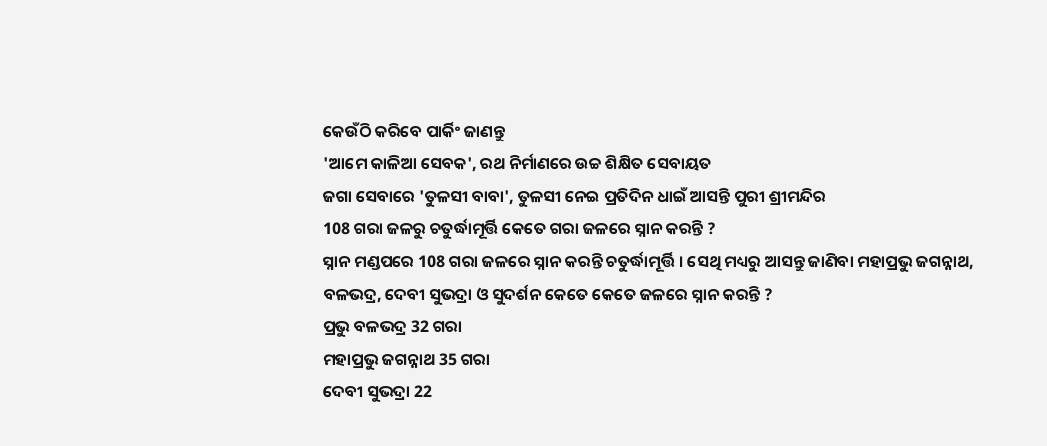କେଉଁଠି କରିବେ ପାର୍କିଂ ଜାଣନ୍ତୁ
'ଆମେ କାଳିଆ ସେବକ', ରଥ ନିର୍ମାଣରେ ଉଚ୍ଚ ଶିକ୍ଷିତ ସେବାୟତ
ଜଗା ସେବାରେ 'ତୁଳସୀ ବାବା', ତୁଳସୀ ନେଇ ପ୍ରତିଦିନ ଧାଇଁ ଆସନ୍ତି ପୁରୀ ଶ୍ରୀମନ୍ଦିର
108 ଗରା ଜଳରୁ ଚତୁର୍ଦ୍ଧାମୂର୍ତ୍ତି କେତେ ଗରା ଜଳରେ ସ୍ନାନ କରନ୍ତି ?
ସ୍ନାନ ମଣ୍ଡପରେ 108 ଗରା ଜଳରେ ସ୍ନାନ କରନ୍ତି ଚତୁର୍ଦ୍ଧାମୂର୍ତ୍ତି । ସେଥି ମଧ୍ୟରୁ ଆସନ୍ତୁ ଜାଣିବା ମହାପ୍ରଭୁ ଜଗନ୍ନାଥ, ବଳଭଦ୍ର, ଦେବୀ ସୁଭଦ୍ରା ଓ ସୁଦର୍ଶନ କେତେ କେତେ ଜଳରେ ସ୍ନାନ କରନ୍ତି ?
ପ୍ରଭୁ ବଳଭଦ୍ର 32 ଗରା
ମହାପ୍ରଭୁ ଜଗନ୍ନାଥ 35 ଗରା
ଦେବୀ ସୁଭଦ୍ରା 22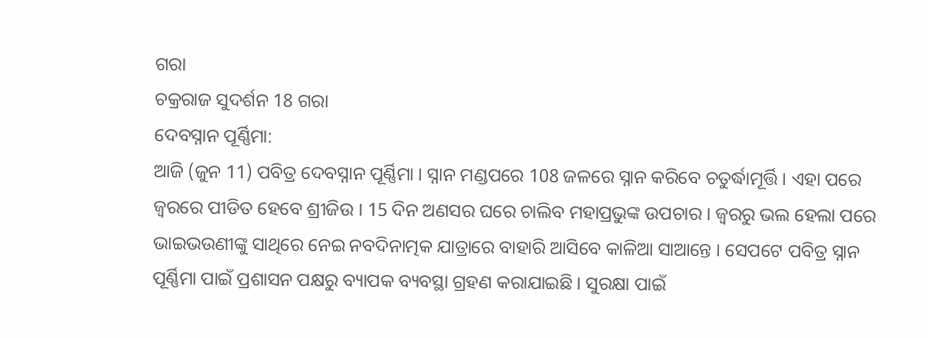ଗରା
ଚକ୍ରରାଜ ସୁଦର୍ଶନ 18 ଗରା
ଦେବସ୍ନାନ ପୂର୍ଣ୍ଣିମା:
ଆଜି (ଜୁନ 11) ପବିତ୍ର ଦେବସ୍ନାନ ପୂର୍ଣ୍ଣିମା । ସ୍ନାନ ମଣ୍ଡପରେ 108 ଜଳରେ ସ୍ନାନ କରିବେ ଚତୁର୍ଦ୍ଧାମୂର୍ତ୍ତି । ଏହା ପରେ ଜ୍ବରରେ ପୀଡିତ ହେବେ ଶ୍ରୀଜିଉ । 15 ଦିନ ଅଣସର ଘରେ ଚାଲିବ ମହାପ୍ରଭୁଙ୍କ ଉପଚାର । ଜ୍ବରରୁ ଭଲ ହେଲା ପରେ ଭାଇଭଉଣୀଙ୍କୁ ସାଥିରେ ନେଇ ନବଦିନାତ୍ମକ ଯାତ୍ରାରେ ବାହାରି ଆସିବେ କାଳିଆ ସାଆନ୍ତେ । ସେପଟେ ପବିତ୍ର ସ୍ନାନ ପୂର୍ଣ୍ଣିମା ପାଇଁ ପ୍ରଶାସନ ପକ୍ଷରୁ ବ୍ୟାପକ ବ୍ୟବସ୍ଥା ଗ୍ରହଣ କରାଯାଇଛି । ସୁରକ୍ଷା ପାଇଁ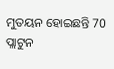ମୁତୟନ ହୋଇଛନ୍ତି 70 ପ୍ଲାଟୁନ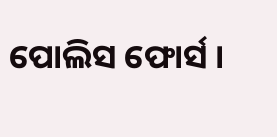ପୋଲିସ ଫୋର୍ସ ।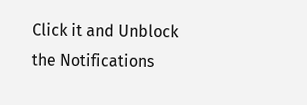Click it and Unblock the Notifications